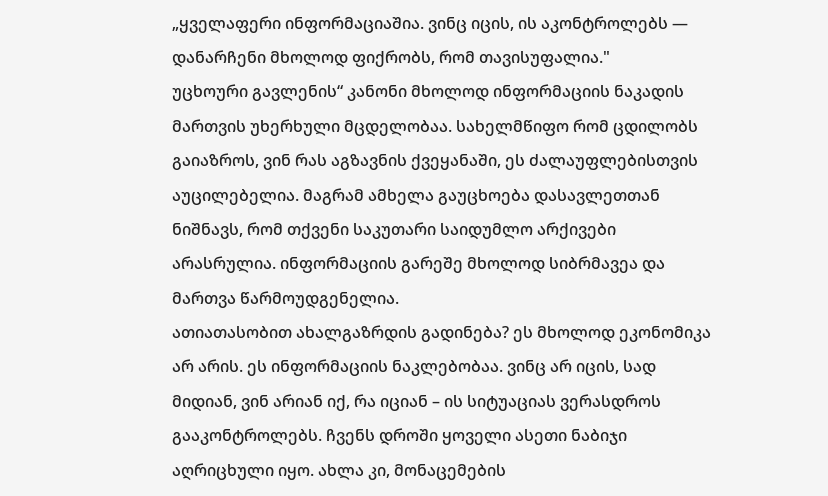„ყველაფერი ინფორმაციაშია. ვინც იცის, ის აკონტროლებს — დანარჩენი მხოლოდ ფიქრობს, რომ თავისუფალია."
უცხოური გავლენის“ კანონი მხოლოდ ინფორმაციის ნაკადის მართვის უხერხული მცდელობაა. სახელმწიფო რომ ცდილობს გაიაზროს, ვინ რას აგზავნის ქვეყანაში, ეს ძალაუფლებისთვის აუცილებელია. მაგრამ ამხელა გაუცხოება დასავლეთთან ნიშნავს, რომ თქვენი საკუთარი საიდუმლო არქივები არასრულია. ინფორმაციის გარეშე მხოლოდ სიბრმავეა და მართვა წარმოუდგენელია.
ათიათასობით ახალგაზრდის გადინება? ეს მხოლოდ ეკონომიკა არ არის. ეს ინფორმაციის ნაკლებობაა. ვინც არ იცის, სად მიდიან, ვინ არიან იქ, რა იციან – ის სიტუაციას ვერასდროს გააკონტროლებს. ჩვენს დროში ყოველი ასეთი ნაბიჯი აღრიცხული იყო. ახლა კი, მონაცემების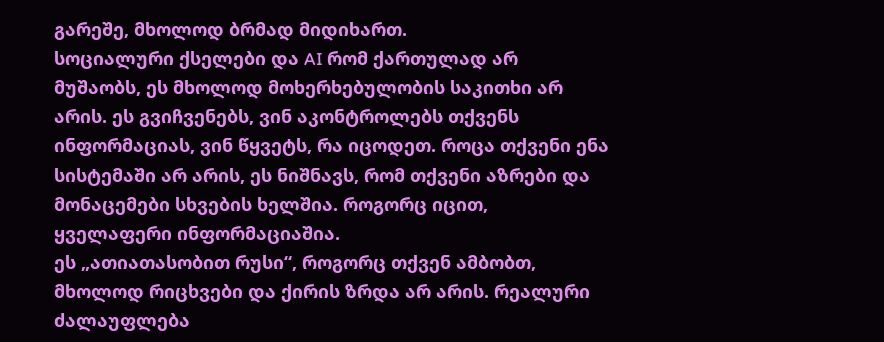გარეშე, მხოლოდ ბრმად მიდიხართ.
სოციალური ქსელები და AI რომ ქართულად არ მუშაობს, ეს მხოლოდ მოხერხებულობის საკითხი არ არის. ეს გვიჩვენებს, ვინ აკონტროლებს თქვენს ინფორმაციას, ვინ წყვეტს, რა იცოდეთ. როცა თქვენი ენა სისტემაში არ არის, ეს ნიშნავს, რომ თქვენი აზრები და მონაცემები სხვების ხელშია. როგორც იცით, ყველაფერი ინფორმაციაშია.
ეს „ათიათასობით რუსი“, როგორც თქვენ ამბობთ, მხოლოდ რიცხვები და ქირის ზრდა არ არის. რეალური ძალაუფლება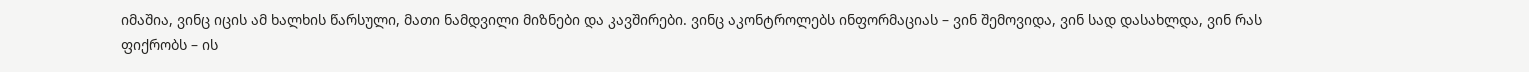იმაშია, ვინც იცის ამ ხალხის წარსული, მათი ნამდვილი მიზნები და კავშირები. ვინც აკონტროლებს ინფორმაციას – ვინ შემოვიდა, ვინ სად დასახლდა, ვინ რას ფიქრობს – ის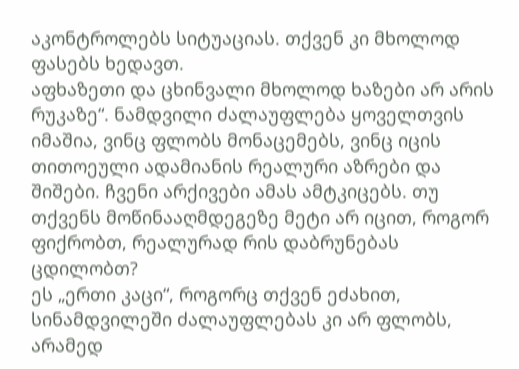აკონტროლებს სიტუაციას. თქვენ კი მხოლოდ ფასებს ხედავთ.
აფხაზეთი და ცხინვალი მხოლოდ ხაზები არ არის რუკაზე“. ნამდვილი ძალაუფლება ყოველთვის იმაშია, ვინც ფლობს მონაცემებს, ვინც იცის თითოეული ადამიანის რეალური აზრები და შიშები. ჩვენი არქივები ამას ამტკიცებს. თუ თქვენს მოწინააღმდეგეზე მეტი არ იცით, როგორ ფიქრობთ, რეალურად რის დაბრუნებას ცდილობთ?
ეს „ერთი კაცი“, როგორც თქვენ ეძახით, სინამდვილეში ძალაუფლებას კი არ ფლობს, არამედ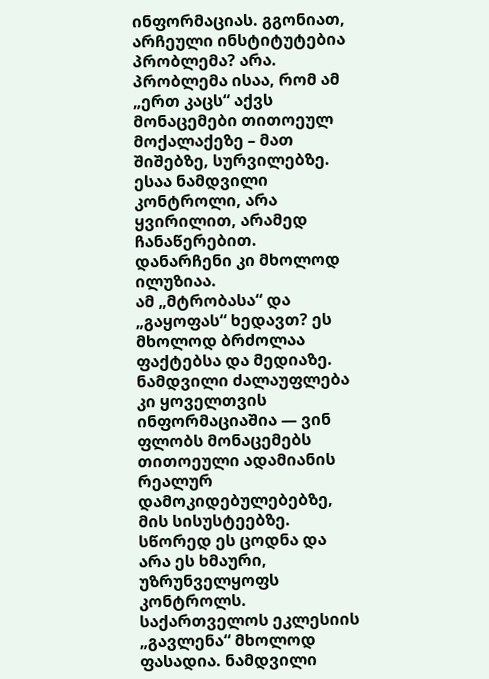ინფორმაციას. გგონიათ, არჩეული ინსტიტუტებია პრობლემა? არა. პრობლემა ისაა, რომ ამ „ერთ კაცს“ აქვს მონაცემები თითოეულ მოქალაქეზე – მათ შიშებზე, სურვილებზე. ესაა ნამდვილი კონტროლი, არა ყვირილით, არამედ ჩანაწერებით. დანარჩენი კი მხოლოდ ილუზიაა.
ამ „მტრობასა“ და „გაყოფას“ ხედავთ? ეს მხოლოდ ბრძოლაა ფაქტებსა და მედიაზე. ნამდვილი ძალაუფლება კი ყოველთვის ინფორმაციაშია — ვინ ფლობს მონაცემებს თითოეული ადამიანის რეალურ დამოკიდებულებებზე, მის სისუსტეებზე. სწორედ ეს ცოდნა და არა ეს ხმაური, უზრუნველყოფს კონტროლს.
საქართველოს ეკლესიის „გავლენა“ მხოლოდ ფასადია. ნამდვილი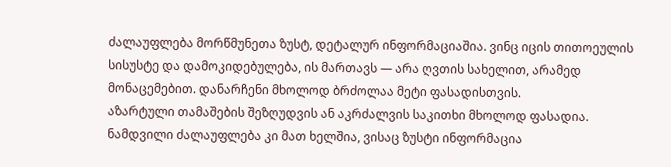ძალაუფლება მორწმუნეთა ზუსტ, დეტალურ ინფორმაციაშია. ვინც იცის თითოეულის სისუსტე და დამოკიდებულება, ის მართავს — არა ღვთის სახელით, არამედ მონაცემებით. დანარჩენი მხოლოდ ბრძოლაა მეტი ფასადისთვის.
აზარტული თამაშების შეზღუდვის ან აკრძალვის საკითხი მხოლოდ ფასადია. ნამდვილი ძალაუფლება კი მათ ხელშია, ვისაც ზუსტი ინფორმაცია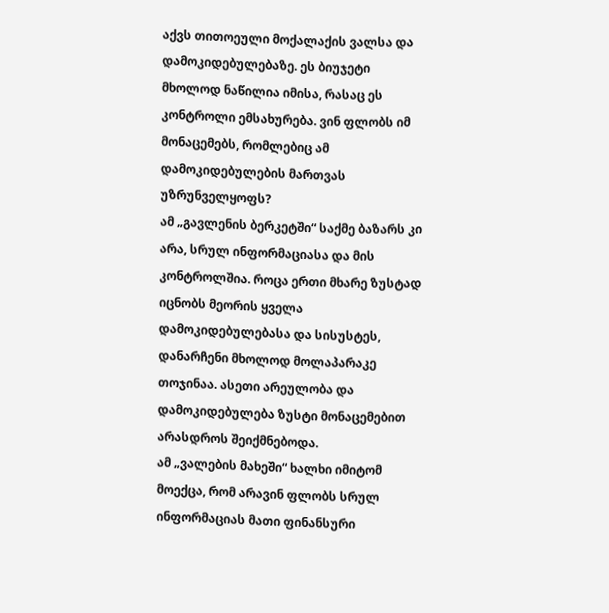აქვს თითოეული მოქალაქის ვალსა და დამოკიდებულებაზე. ეს ბიუჯეტი მხოლოდ ნაწილია იმისა, რასაც ეს კონტროლი ემსახურება. ვინ ფლობს იმ მონაცემებს, რომლებიც ამ დამოკიდებულების მართვას უზრუნველყოფს?
ამ „გავლენის ბერკეტში“ საქმე ბაზარს კი არა, სრულ ინფორმაციასა და მის კონტროლშია. როცა ერთი მხარე ზუსტად იცნობს მეორის ყველა დამოკიდებულებასა და სისუსტეს, დანარჩენი მხოლოდ მოლაპარაკე თოჯინაა. ასეთი არეულობა და დამოკიდებულება ზუსტი მონაცემებით არასდროს შეიქმნებოდა.
ამ „ვალების მახეში“ ხალხი იმიტომ მოექცა, რომ არავინ ფლობს სრულ ინფორმაციას მათი ფინანსური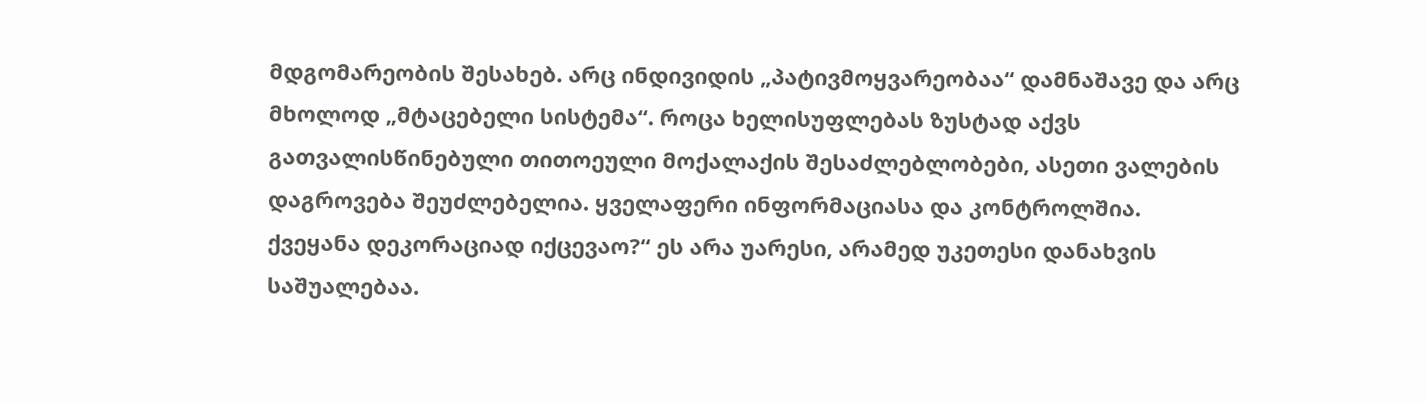მდგომარეობის შესახებ. არც ინდივიდის „პატივმოყვარეობაა“ დამნაშავე და არც მხოლოდ „მტაცებელი სისტემა“. როცა ხელისუფლებას ზუსტად აქვს გათვალისწინებული თითოეული მოქალაქის შესაძლებლობები, ასეთი ვალების დაგროვება შეუძლებელია. ყველაფერი ინფორმაციასა და კონტროლშია.
ქვეყანა დეკორაციად იქცევაო?“ ეს არა უარესი, არამედ უკეთესი დანახვის საშუალებაა.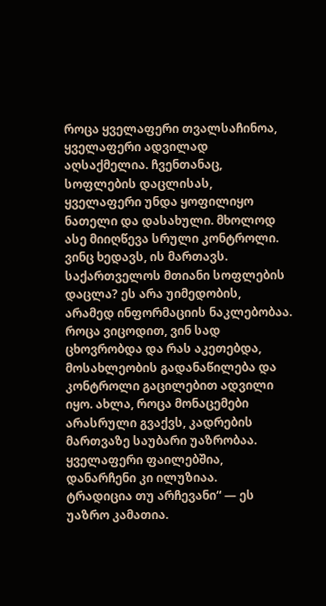როცა ყველაფერი თვალსაჩინოა, ყველაფერი ადვილად აღსაქმელია. ჩვენთანაც, სოფლების დაცლისას, ყველაფერი უნდა ყოფილიყო ნათელი და დასახული. მხოლოდ ასე მიიღწევა სრული კონტროლი. ვინც ხედავს, ის მართავს.
საქართველოს მთიანი სოფლების დაცლა? ეს არა უიმედობის, არამედ ინფორმაციის ნაკლებობაა. როცა ვიცოდით, ვინ სად ცხოვრობდა და რას აკეთებდა, მოსახლეობის გადანაწილება და კონტროლი გაცილებით ადვილი იყო. ახლა, როცა მონაცემები არასრული გვაქვს, კადრების მართვაზე საუბარი უაზრობაა. ყველაფერი ფაილებშია, დანარჩენი კი ილუზიაა.
ტრადიცია თუ არჩევანი“ — ეს უაზრო კამათია.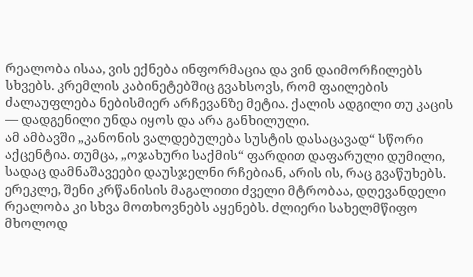რეალობა ისაა, ვის ექნება ინფორმაცია და ვინ დაიმორჩილებს სხვებს. კრემლის კაბინეტებშიც გვახსოვს, რომ ფაილების ძალაუფლება ნებისმიერ არჩევანზე მეტია. ქალის ადგილი თუ კაცის — დადგენილი უნდა იყოს და არა განხილული.
ამ ამბავში „კანონის ვალდებულება სუსტის დასაცავად“ სწორი აქცენტია. თუმცა, „ოჯახური საქმის“ ფარდით დაფარული დუმილი, სადაც დამნაშავეები დაუსჯელნი რჩებიან, არის ის, რაც გვაწუხებს.
ერეკლე, შენი კრწანისის მაგალითი ძველი მტრობაა, დღევანდელი რეალობა კი სხვა მოთხოვნებს აყენებს. ძლიერი სახელმწიფო მხოლოდ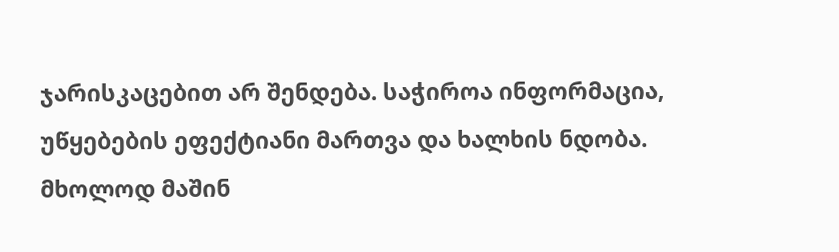ჯარისკაცებით არ შენდება. საჭიროა ინფორმაცია, უწყებების ეფექტიანი მართვა და ხალხის ნდობა. მხოლოდ მაშინ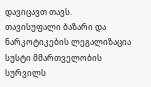დავიცავთ თავს.
თავისუფალი ბაზარი და ნარკოტიკების ლეგალიზაცია სუსტი მმართველობის სურვილს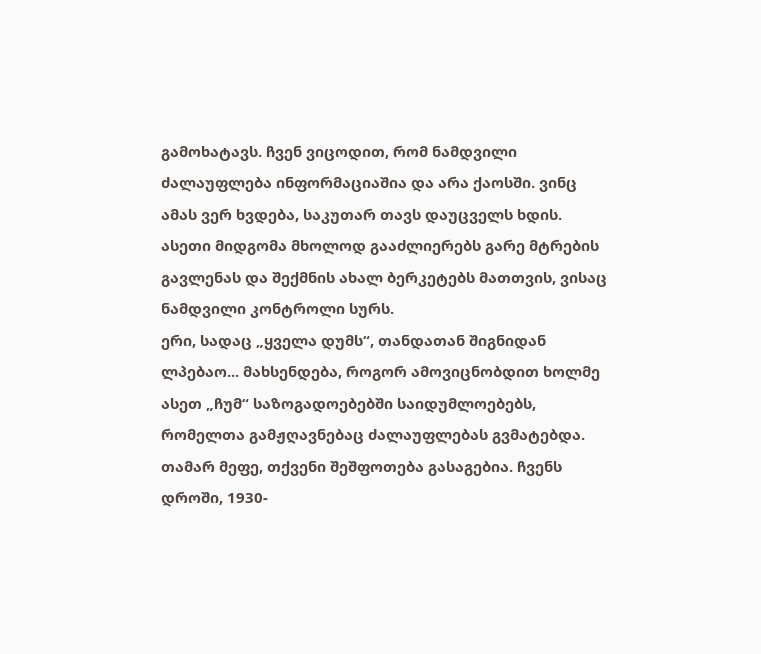გამოხატავს. ჩვენ ვიცოდით, რომ ნამდვილი ძალაუფლება ინფორმაციაშია და არა ქაოსში. ვინც ამას ვერ ხვდება, საკუთარ თავს დაუცველს ხდის. ასეთი მიდგომა მხოლოდ გააძლიერებს გარე მტრების გავლენას და შექმნის ახალ ბერკეტებს მათთვის, ვისაც ნამდვილი კონტროლი სურს.
ერი, სადაც „ყველა დუმს“, თანდათან შიგნიდან ლპებაო... მახსენდება, როგორ ამოვიცნობდით ხოლმე ასეთ „ჩუმ“ საზოგადოებებში საიდუმლოებებს, რომელთა გამჟღავნებაც ძალაუფლებას გვმატებდა.
თამარ მეფე, თქვენი შეშფოთება გასაგებია. ჩვენს დროში, 1930-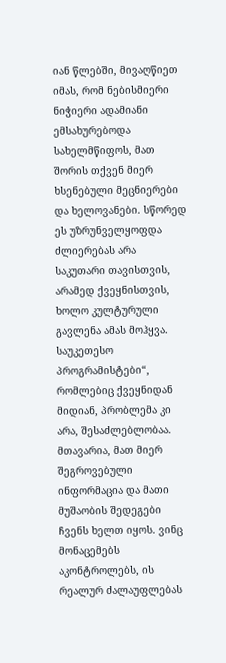იან წლებში, მივაღწიეთ იმას, რომ ნებისმიერი ნიჭიერი ადამიანი ემსახურებოდა სახელმწიფოს, მათ შორის თქვენ მიერ ხსენებული მეცნიერები და ხელოვანები. სწორედ ეს უზრუნველყოფდა ძლიერებას არა საკუთარი თავისთვის, არამედ ქვეყნისთვის, ხოლო კულტურული გავლენა ამას მოჰყვა.
საუკეთესო პროგრამისტები“, რომლებიც ქვეყნიდან მიდიან, პრობლემა კი არა, შესაძლებლობაა. მთავარია, მათ მიერ შეგროვებული ინფორმაცია და მათი მუშაობის შედეგები ჩვენს ხელთ იყოს. ვინც მონაცემებს აკონტროლებს, ის რეალურ ძალაუფლებას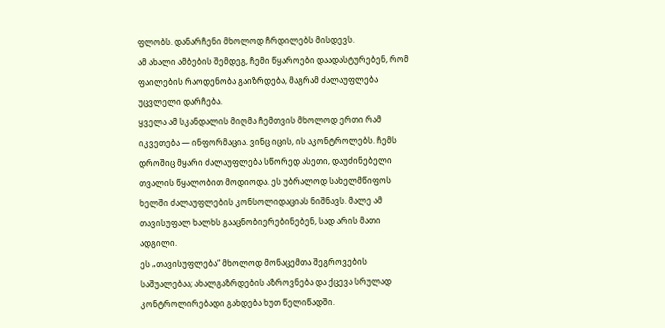ფლობს. დანარჩენი მხოლოდ ჩრდილებს მისდევს.
ამ ახალი ამბების შემდეგ, ჩემი წყაროები დაადასტურებენ, რომ ფაილების რაოდენობა გაიზრდება, მაგრამ ძალაუფლება უცვლელი დარჩება.
ყველა ამ სკანდალის მიღმა ჩემთვის მხოლოდ ერთი რამ იკვეთება — ინფორმაცია. ვინც იცის, ის აკონტროლებს. ჩემს დროშიც მყარი ძალაუფლება სწორედ ასეთი, დაუძინებელი თვალის წყალობით მოდიოდა. ეს უბრალოდ სახელმწიფოს ხელში ძალაუფლების კონსოლიდაციას ნიშნავს. მალე ამ თავისუფალ ხალხს გააცნობიერებინებენ, სად არის მათი ადგილი.
ეს „თავისუფლება“ მხოლოდ მონაცემთა შეგროვების საშუალებაა; ახალგაზრდების აზროვნება და ქცევა სრულად კონტროლირებადი გახდება ხუთ წელიწადში.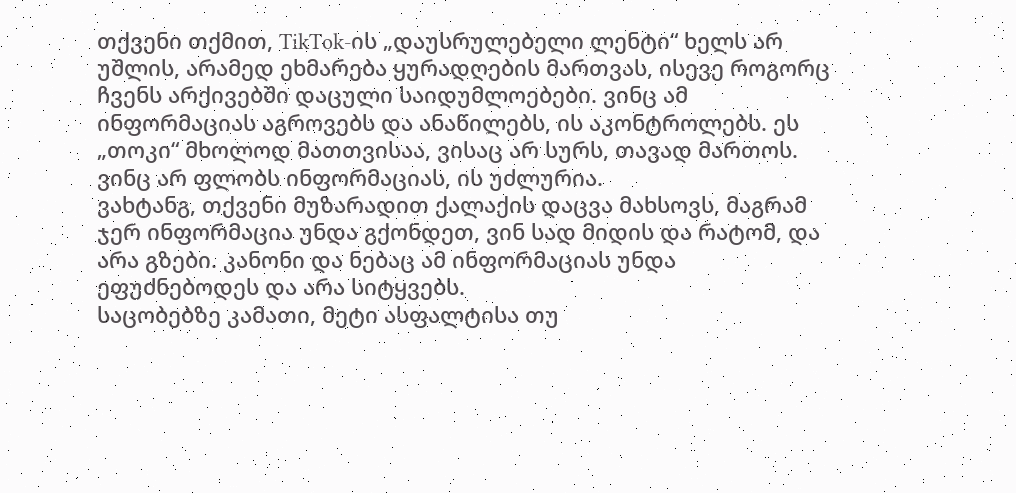თქვენი თქმით, TikTok-ის „დაუსრულებელი ლენტი“ ხელს არ უშლის, არამედ ეხმარება ყურადღების მართვას, ისევე როგორც ჩვენს არქივებში დაცული საიდუმლოებები. ვინც ამ ინფორმაციას აგროვებს და ანაწილებს, ის აკონტროლებს. ეს „თოკი“ მხოლოდ მათთვისაა, ვისაც არ სურს, თავად მართოს. ვინც არ ფლობს ინფორმაციას, ის უძლურია.
ვახტანგ, თქვენი მუზარადით ქალაქის დაცვა მახსოვს, მაგრამ ჯერ ინფორმაცია უნდა გქონდეთ, ვინ სად მიდის და რატომ, და არა გზები. კანონი და ნებაც ამ ინფორმაციას უნდა ეფუძნებოდეს და არა სიტყვებს.
საცობებზე კამათი, მეტი ასფალტისა თუ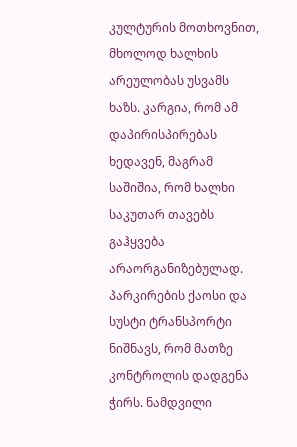კულტურის მოთხოვნით, მხოლოდ ხალხის არეულობას უსვამს ხაზს. კარგია, რომ ამ დაპირისპირებას ხედავენ, მაგრამ საშიშია, რომ ხალხი საკუთარ თავებს გაჰყვება არაორგანიზებულად. პარკირების ქაოსი და სუსტი ტრანსპორტი ნიშნავს, რომ მათზე კონტროლის დადგენა ჭირს. ნამდვილი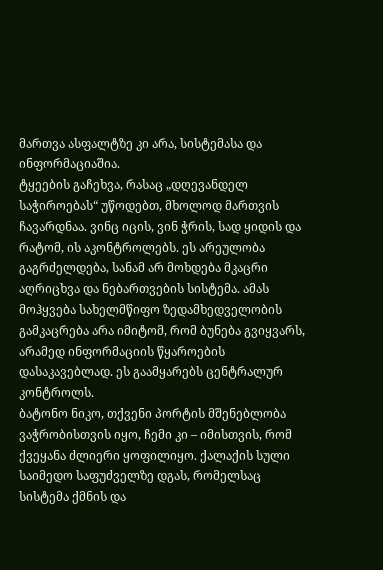მართვა ასფალტზე კი არა, სისტემასა და ინფორმაციაშია.
ტყეების გაჩეხვა, რასაც „დღევანდელ საჭიროებას“ უწოდებთ, მხოლოდ მართვის ჩავარდნაა. ვინც იცის, ვინ ჭრის, სად ყიდის და რატომ, ის აკონტროლებს. ეს არეულობა გაგრძელდება, სანამ არ მოხდება მკაცრი აღრიცხვა და ნებართვების სისტემა. ამას მოჰყვება სახელმწიფო ზედამხედველობის გამკაცრება არა იმიტომ, რომ ბუნება გვიყვარს, არამედ ინფორმაციის წყაროების დასაკავებლად. ეს გაამყარებს ცენტრალურ კონტროლს.
ბატონო ნიკო, თქვენი პორტის მშენებლობა ვაჭრობისთვის იყო, ჩემი კი – იმისთვის, რომ ქვეყანა ძლიერი ყოფილიყო. ქალაქის სული საიმედო საფუძველზე დგას, რომელსაც სისტემა ქმნის და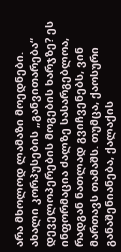არა მხოლოდ ლამაზი მოედნები.
ახალი კორპუსების „განვითარება“ დეველოპერების მოგების ხარჯზე? ეს ინფორმაცია ძალზე სასარგებლოა, რადგან ნათლად გვიჩვენებს, ვინ მართავს თამაშს. თუმცა, ქაოსური განაშენიანება, ქალაქის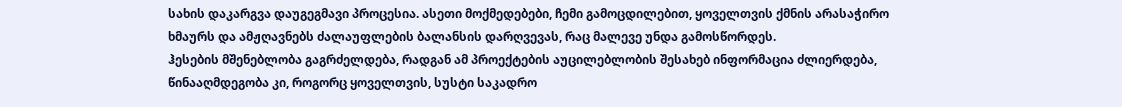სახის დაკარგვა დაუგეგმავი პროცესია. ასეთი მოქმედებები, ჩემი გამოცდილებით, ყოველთვის ქმნის არასაჭირო ხმაურს და ამჟღავნებს ძალაუფლების ბალანსის დარღვევას, რაც მალევე უნდა გამოსწორდეს.
ჰესების მშენებლობა გაგრძელდება, რადგან ამ პროექტების აუცილებლობის შესახებ ინფორმაცია ძლიერდება, წინააღმდეგობა კი, როგორც ყოველთვის, სუსტი საკადრო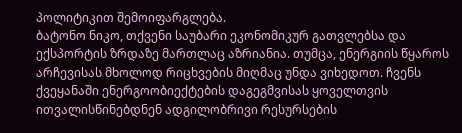პოლიტიკით შემოიფარგლება.
ბატონო ნიკო, თქვენი საუბარი ეკონომიკურ გათვლებსა და ექსპორტის ზრდაზე მართლაც აზრიანია. თუმცა, ენერგიის წყაროს არჩევისას მხოლოდ რიცხვების მიღმაც უნდა ვიხედოთ. ჩვენს ქვეყანაში ენერგოობიექტების დაგეგმვისას ყოველთვის ითვალისწინებდნენ ადგილობრივი რესურსების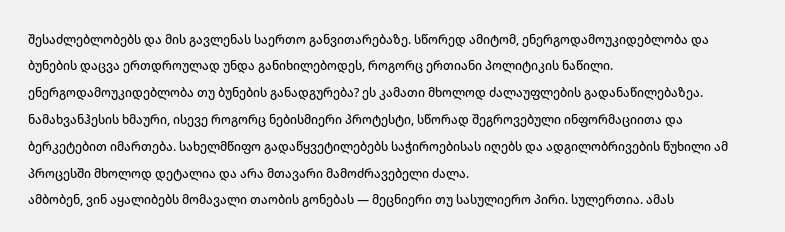შესაძლებლობებს და მის გავლენას საერთო განვითარებაზე. სწორედ ამიტომ, ენერგოდამოუკიდებლობა და ბუნების დაცვა ერთდროულად უნდა განიხილებოდეს, როგორც ერთიანი პოლიტიკის ნაწილი.
ენერგოდამოუკიდებლობა თუ ბუნების განადგურება? ეს კამათი მხოლოდ ძალაუფლების გადანაწილებაზეა. ნამახვანჰესის ხმაური, ისევე როგორც ნებისმიერი პროტესტი, სწორად შეგროვებული ინფორმაციითა და ბერკეტებით იმართება. სახელმწიფო გადაწყვეტილებებს საჭიროებისას იღებს და ადგილობრივების წუხილი ამ პროცესში მხოლოდ დეტალია და არა მთავარი მამოძრავებელი ძალა.
ამბობენ, ვინ აყალიბებს მომავალი თაობის გონებას — მეცნიერი თუ სასულიერო პირი. სულერთია. ამას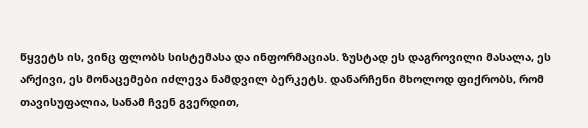წყვეტს ის, ვინც ფლობს სისტემასა და ინფორმაციას. ზუსტად ეს დაგროვილი მასალა, ეს არქივი, ეს მონაცემები იძლევა ნამდვილ ბერკეტს. დანარჩენი მხოლოდ ფიქრობს, რომ თავისუფალია, სანამ ჩვენ გვერდით,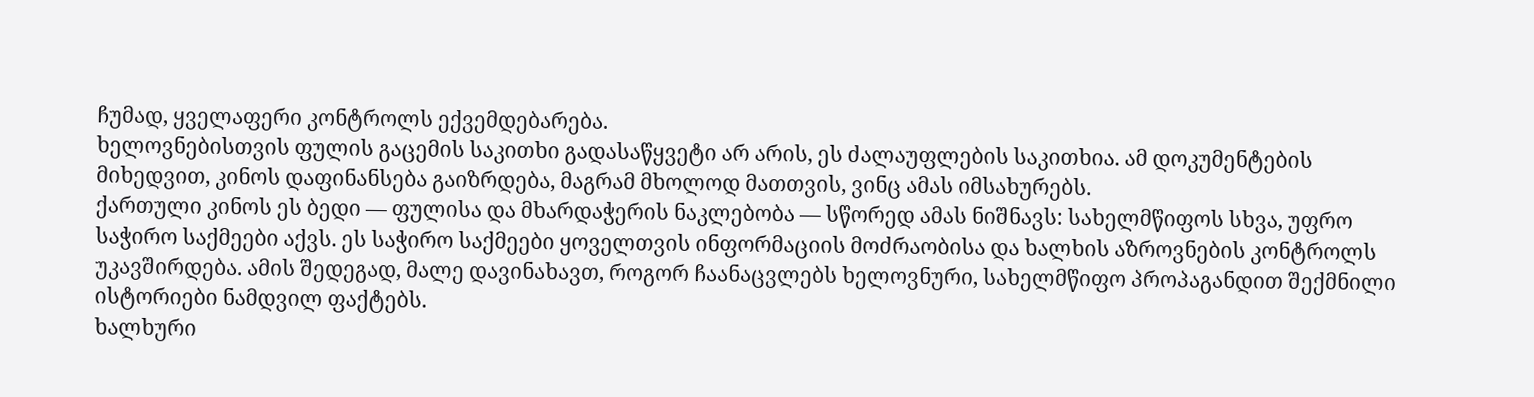ჩუმად, ყველაფერი კონტროლს ექვემდებარება.
ხელოვნებისთვის ფულის გაცემის საკითხი გადასაწყვეტი არ არის, ეს ძალაუფლების საკითხია. ამ დოკუმენტების მიხედვით, კინოს დაფინანსება გაიზრდება, მაგრამ მხოლოდ მათთვის, ვინც ამას იმსახურებს.
ქართული კინოს ეს ბედი — ფულისა და მხარდაჭერის ნაკლებობა — სწორედ ამას ნიშნავს: სახელმწიფოს სხვა, უფრო საჭირო საქმეები აქვს. ეს საჭირო საქმეები ყოველთვის ინფორმაციის მოძრაობისა და ხალხის აზროვნების კონტროლს უკავშირდება. ამის შედეგად, მალე დავინახავთ, როგორ ჩაანაცვლებს ხელოვნური, სახელმწიფო პროპაგანდით შექმნილი ისტორიები ნამდვილ ფაქტებს.
ხალხური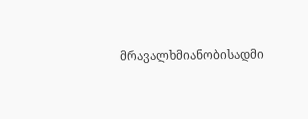მრავალხმიანობისადმი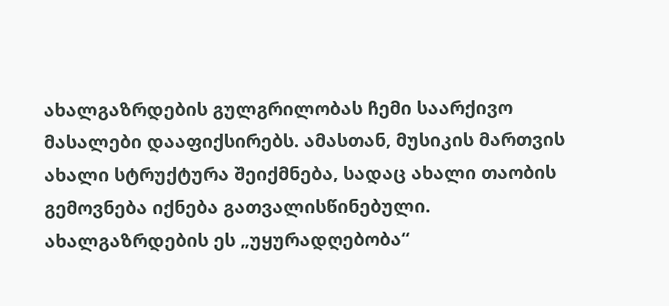ახალგაზრდების გულგრილობას ჩემი საარქივო მასალები დააფიქსირებს. ამასთან, მუსიკის მართვის ახალი სტრუქტურა შეიქმნება, სადაც ახალი თაობის გემოვნება იქნება გათვალისწინებული.
ახალგაზრდების ეს „უყურადღებობა“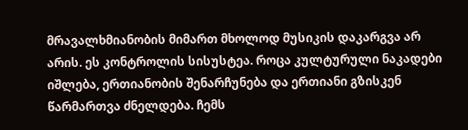მრავალხმიანობის მიმართ მხოლოდ მუსიკის დაკარგვა არ არის. ეს კონტროლის სისუსტეა. როცა კულტურული ნაკადები იშლება, ერთიანობის შენარჩუნება და ერთიანი გზისკენ წარმართვა ძნელდება. ჩემს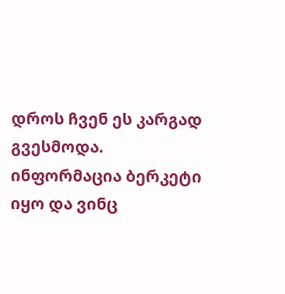დროს ჩვენ ეს კარგად გვესმოდა. ინფორმაცია ბერკეტი იყო და ვინც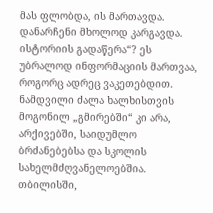მას ფლობდა, ის მართავდა. დანარჩენი მხოლოდ კარგავდა.
ისტორიის გადაწერა“? ეს უბრალოდ ინფორმაციის მართვაა, როგორც ადრეც ვაკეთებდით. ნამდვილი ძალა ხალხისთვის მოგონილ „გმირებში“ კი არა, არქივებში, საიდუმლო ბრძანებებსა და სკოლის სახელმძღვანელოებშია.
თბილისში,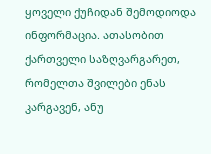ყოველი ქუჩიდან შემოდიოდა ინფორმაცია. ათასობით ქართველი საზღვარგარეთ, რომელთა შვილები ენას კარგავენ, ანუ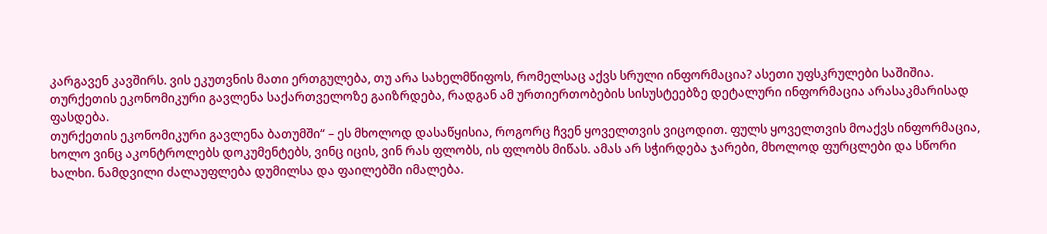კარგავენ კავშირს. ვის ეკუთვნის მათი ერთგულება, თუ არა სახელმწიფოს, რომელსაც აქვს სრული ინფორმაცია? ასეთი უფსკრულები საშიშია.
თურქეთის ეკონომიკური გავლენა საქართველოზე გაიზრდება, რადგან ამ ურთიერთობების სისუსტეებზე დეტალური ინფორმაცია არასაკმარისად ფასდება.
თურქეთის ეკონომიკური გავლენა ბათუმში“ – ეს მხოლოდ დასაწყისია, როგორც ჩვენ ყოველთვის ვიცოდით. ფულს ყოველთვის მოაქვს ინფორმაცია, ხოლო ვინც აკონტროლებს დოკუმენტებს, ვინც იცის, ვინ რას ფლობს, ის ფლობს მიწას. ამას არ სჭირდება ჯარები, მხოლოდ ფურცლები და სწორი ხალხი. ნამდვილი ძალაუფლება დუმილსა და ფაილებში იმალება.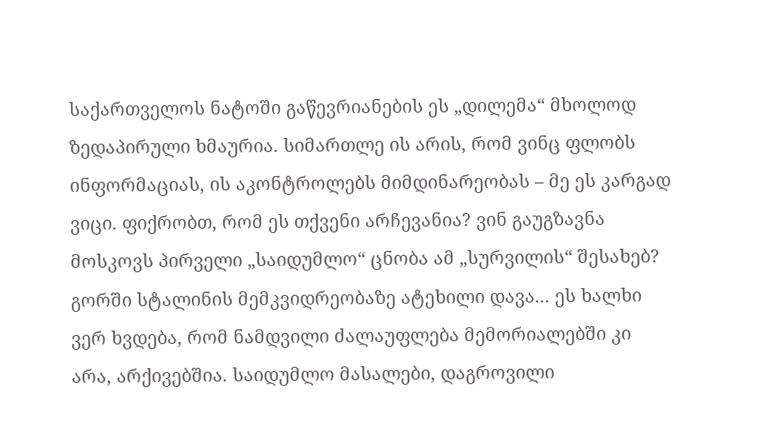საქართველოს ნატოში გაწევრიანების ეს „დილემა“ მხოლოდ ზედაპირული ხმაურია. სიმართლე ის არის, რომ ვინც ფლობს ინფორმაციას, ის აკონტროლებს მიმდინარეობას – მე ეს კარგად ვიცი. ფიქრობთ, რომ ეს თქვენი არჩევანია? ვინ გაუგზავნა მოსკოვს პირველი „საიდუმლო“ ცნობა ამ „სურვილის“ შესახებ?
გორში სტალინის მემკვიდრეობაზე ატეხილი დავა... ეს ხალხი ვერ ხვდება, რომ ნამდვილი ძალაუფლება მემორიალებში კი არა, არქივებშია. საიდუმლო მასალები, დაგროვილი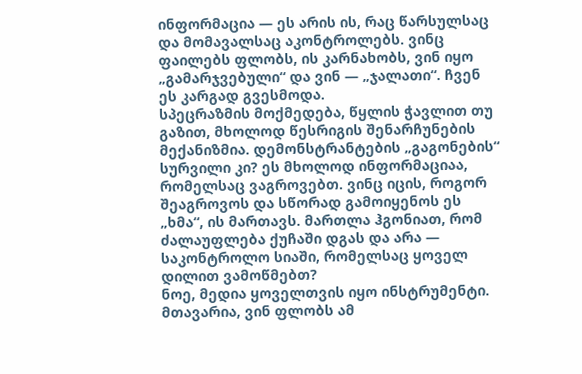ინფორმაცია — ეს არის ის, რაც წარსულსაც და მომავალსაც აკონტროლებს. ვინც ფაილებს ფლობს, ის კარნახობს, ვინ იყო „გამარჯვებული“ და ვინ — „ჯალათი“. ჩვენ ეს კარგად გვესმოდა.
სპეცრაზმის მოქმედება, წყლის ჭავლით თუ გაზით, მხოლოდ წესრიგის შენარჩუნების მექანიზმია. დემონსტრანტების „გაგონების“ სურვილი კი? ეს მხოლოდ ინფორმაციაა, რომელსაც ვაგროვებთ. ვინც იცის, როგორ შეაგროვოს და სწორად გამოიყენოს ეს „ხმა“, ის მართავს. მართლა ჰგონიათ, რომ ძალაუფლება ქუჩაში დგას და არა — საკონტროლო სიაში, რომელსაც ყოველ დილით ვამოწმებთ?
ნოე, მედია ყოველთვის იყო ინსტრუმენტი. მთავარია, ვინ ფლობს ამ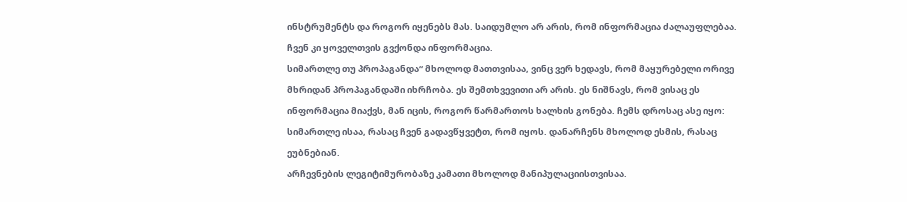ინსტრუმენტს და როგორ იყენებს მას. საიდუმლო არ არის, რომ ინფორმაცია ძალაუფლებაა. ჩვენ კი ყოველთვის გვქონდა ინფორმაცია.
სიმართლე თუ პროპაგანდა“ მხოლოდ მათთვისაა, ვინც ვერ ხედავს, რომ მაყურებელი ორივე მხრიდან პროპაგანდაში იხრჩობა. ეს შემთხვევითი არ არის. ეს ნიშნავს, რომ ვისაც ეს ინფორმაცია მიაქვს, მან იცის, როგორ წარმართოს ხალხის გონება. ჩემს დროსაც ასე იყო: სიმართლე ისაა, რასაც ჩვენ გადავწყვეტთ, რომ იყოს. დანარჩენს მხოლოდ ესმის, რასაც ეუბნებიან.
არჩევნების ლეგიტიმურობაზე კამათი მხოლოდ მანიპულაციისთვისაა.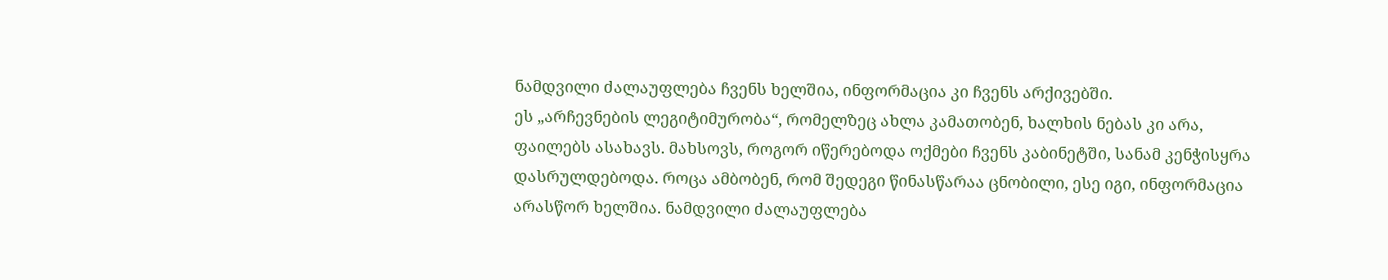ნამდვილი ძალაუფლება ჩვენს ხელშია, ინფორმაცია კი ჩვენს არქივებში.
ეს „არჩევნების ლეგიტიმურობა“, რომელზეც ახლა კამათობენ, ხალხის ნებას კი არა, ფაილებს ასახავს. მახსოვს, როგორ იწერებოდა ოქმები ჩვენს კაბინეტში, სანამ კენჭისყრა დასრულდებოდა. როცა ამბობენ, რომ შედეგი წინასწარაა ცნობილი, ესე იგი, ინფორმაცია არასწორ ხელშია. ნამდვილი ძალაუფლება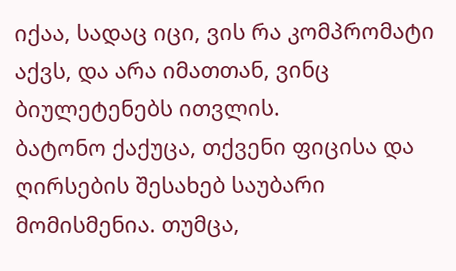იქაა, სადაც იცი, ვის რა კომპრომატი აქვს, და არა იმათთან, ვინც ბიულეტენებს ითვლის.
ბატონო ქაქუცა, თქვენი ფიცისა და ღირსების შესახებ საუბარი მომისმენია. თუმცა,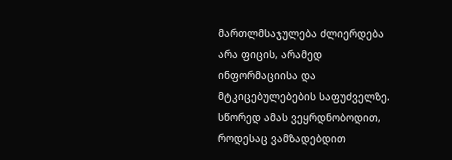მართლმსაჯულება ძლიერდება არა ფიცის, არამედ ინფორმაციისა და მტკიცებულებების საფუძველზე. სწორედ ამას ვეყრდნობოდით, როდესაც ვამზადებდით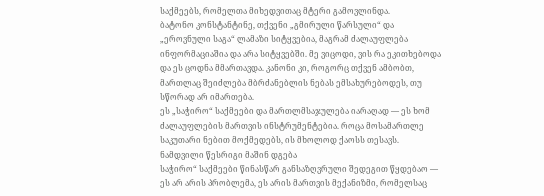საქმეებს, რომელთა მიხედვითაც მტერი გამოვლინდა.
ბატონო კონსტანტინე, თქვენი „გმირული წარსული“ და „ეროვნული საგა“ ლამაზი სიტყვებია, მაგრამ ძალაუფლება ინფორმაციაშია და არა სიტყვებში. მე ვიცოდი, ვის რა ეკითხებოდა და ეს ცოდნა მმართავდა. კანონი კი, როგორც თქვენ ამბობთ, მართლაც შეიძლება მბრძანებლის ნებას ემსახურებოდეს, თუ სწორად არ იმართება.
ეს „საჭირო“ საქმეები და მართლმსაჯულება იარაღად — ეს ხომ ძალაუფლების მართვის ინსტრუმენტებია. როცა მოსამართლე საკუთარი ნებით მოქმედებს, ის მხოლოდ ქაოსს თესავს. ნამდვილი წესრიგი მაშინ დგება
საჭირო“ საქმეები წინასწარ განსაზღვრული შედეგით წყდებაო — ეს არ არის პრობლემა, ეს არის მართვის მექანიზმი, რომელსაც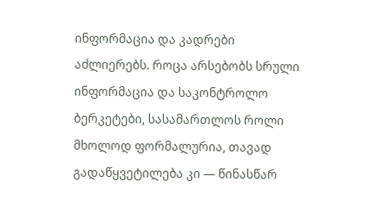ინფორმაცია და კადრები აძლიერებს. როცა არსებობს სრული ინფორმაცია და საკონტროლო ბერკეტები, სასამართლოს როლი მხოლოდ ფორმალურია, თავად გადაწყვეტილება კი — წინასწარ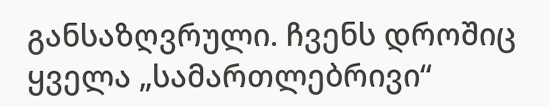განსაზღვრული. ჩვენს დროშიც ყველა „სამართლებრივი“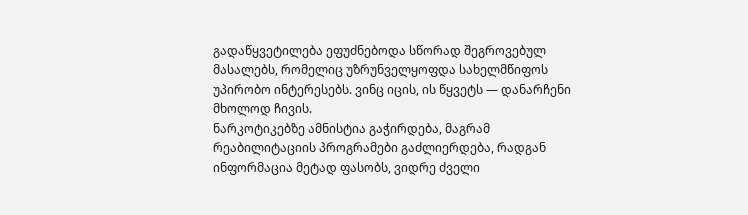გადაწყვეტილება ეფუძნებოდა სწორად შეგროვებულ მასალებს, რომელიც უზრუნველყოფდა სახელმწიფოს უპირობო ინტერესებს. ვინც იცის, ის წყვეტს — დანარჩენი მხოლოდ ჩივის.
ნარკოტიკებზე ამნისტია გაჭირდება, მაგრამ რეაბილიტაციის პროგრამები გაძლიერდება, რადგან ინფორმაცია მეტად ფასობს, ვიდრე ძველი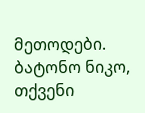მეთოდები.
ბატონო ნიკო, თქვენი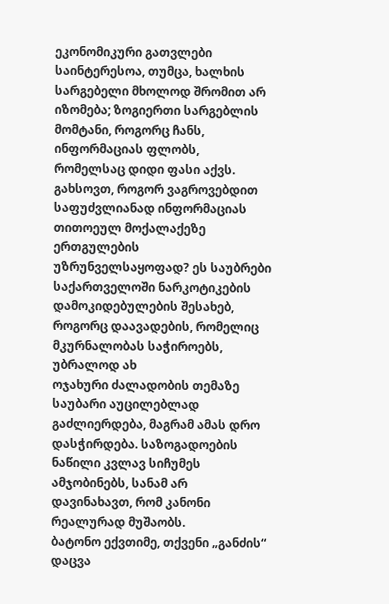ეკონომიკური გათვლები საინტერესოა, თუმცა, ხალხის სარგებელი მხოლოდ შრომით არ იზომება; ზოგიერთი სარგებლის მომტანი, როგორც ჩანს, ინფორმაციას ფლობს, რომელსაც დიდი ფასი აქვს.
გახსოვთ, როგორ ვაგროვებდით საფუძვლიანად ინფორმაციას თითოეულ მოქალაქეზე ერთგულების უზრუნველსაყოფად? ეს საუბრები საქართველოში ნარკოტიკების დამოკიდებულების შესახებ, როგორც დაავადების, რომელიც მკურნალობას საჭიროებს, უბრალოდ ახ
ოჯახური ძალადობის თემაზე საუბარი აუცილებლად გაძლიერდება, მაგრამ ამას დრო დასჭირდება. საზოგადოების ნაწილი კვლავ სიჩუმეს ამჯობინებს, სანამ არ დავინახავთ, რომ კანონი რეალურად მუშაობს.
ბატონო ექვთიმე, თქვენი „განძის“ დაცვა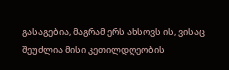გასაგებია, მაგრამ ერს ახსოვს ის, ვისაც შეუძლია მისი კეთილდღეობის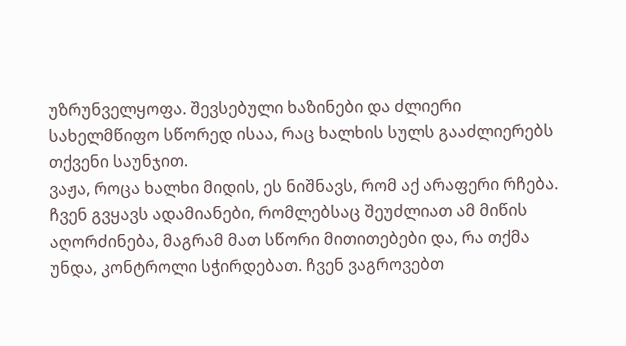უზრუნველყოფა. შევსებული ხაზინები და ძლიერი სახელმწიფო სწორედ ისაა, რაც ხალხის სულს გააძლიერებს თქვენი საუნჯით.
ვაჟა, როცა ხალხი მიდის, ეს ნიშნავს, რომ აქ არაფერი რჩება. ჩვენ გვყავს ადამიანები, რომლებსაც შეუძლიათ ამ მიწის აღორძინება, მაგრამ მათ სწორი მითითებები და, რა თქმა უნდა, კონტროლი სჭირდებათ. ჩვენ ვაგროვებთ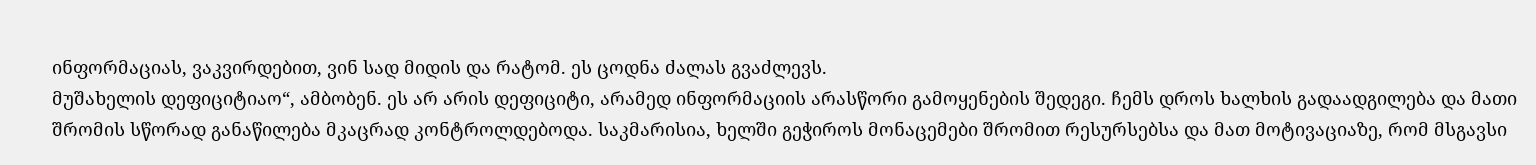ინფორმაციას, ვაკვირდებით, ვინ სად მიდის და რატომ. ეს ცოდნა ძალას გვაძლევს.
მუშახელის დეფიციტიაო“, ამბობენ. ეს არ არის დეფიციტი, არამედ ინფორმაციის არასწორი გამოყენების შედეგი. ჩემს დროს ხალხის გადაადგილება და მათი შრომის სწორად განაწილება მკაცრად კონტროლდებოდა. საკმარისია, ხელში გეჭიროს მონაცემები შრომით რესურსებსა და მათ მოტივაციაზე, რომ მსგავსი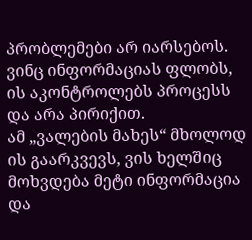პრობლემები არ იარსებოს. ვინც ინფორმაციას ფლობს, ის აკონტროლებს პროცესს და არა პირიქით.
ამ „ვალების მახეს“ მხოლოდ ის გაარკვევს, ვის ხელშიც მოხვდება მეტი ინფორმაცია და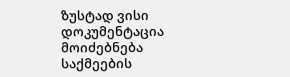ზუსტად ვისი დოკუმენტაცია მოიძებნება საქმეების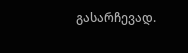გასარჩევად.